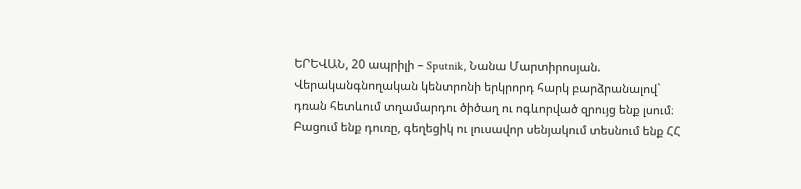ԵՐԵՎԱՆ, 20 ապրիլի – Sputnik, Նանա Մարտիրոսյան. Վերականգնողական կենտրոնի երկրորդ հարկ բարձրանալով` դռան հետևում տղամարդու ծիծաղ ու ոգևորված զրույց ենք լսում։ Բացում ենք դուռը, գեղեցիկ ու լուսավոր սենյակում տեսնում ենք ՀՀ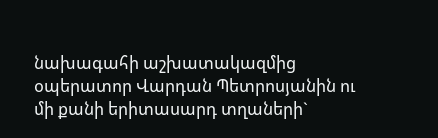նախագահի աշխատակազմից օպերատոր Վարդան Պետրոսյանին ու մի քանի երիտասարդ տղաների`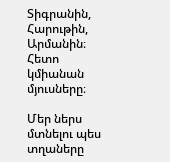Տիգրանին, Հարութին, Արմանին։ Հետո կմիանան մյուսները։

Մեր ներս մտնելու պես տղաները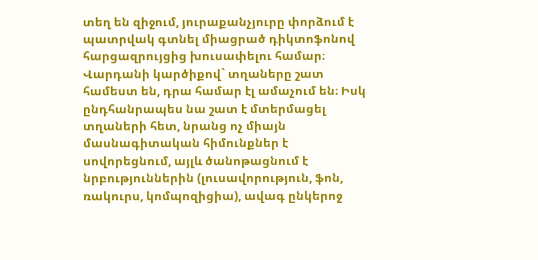տեղ են զիջում, յուրաքանչյուրը փորձում է պատրվակ գտնել միացրած դիկտոֆոնով հարցազրույցից խուսափելու համար։ Վարդանի կարծիքով` տղաները շատ համեստ են, դրա համար էլ ամաչում են։ Իսկ ընդհանրապես նա շատ է մտերմացել տղաների հետ, նրանց ոչ միայն մասնագիտական հիմունքներ է սովորեցնում, այլև ծանոթացնում է նրբություններին (լուսավորություն, ֆոն, ռակուրս, կոմպոզիցիա), ավագ ընկերոջ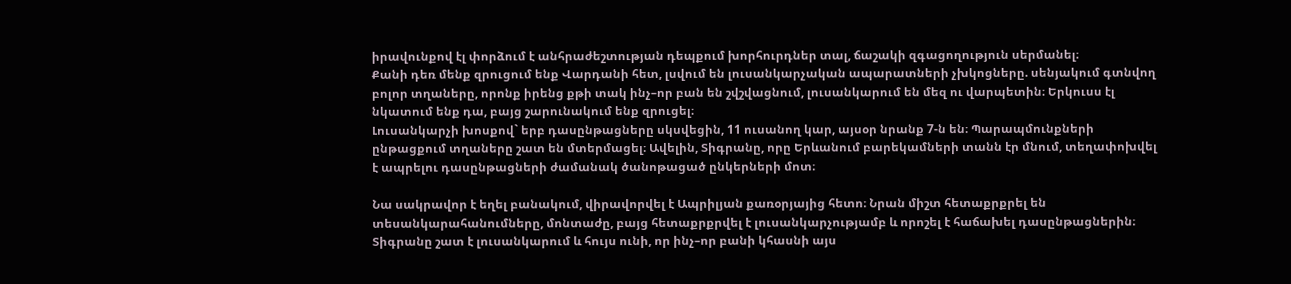իրավունքով էլ փորձում է անհրաժեշտության դեպքում խորհուրդներ տալ, ճաշակի զգացողություն սերմանել։
Քանի դեռ մենք զրուցում ենք Վարդանի հետ, լսվում են լուսանկարչական ապարատների չխկոցները. սենյակում գտնվող բոլոր տղաները, որոնք իրենց քթի տակ ինչ–որ բան են շվշվացնում, լուսանկարում են մեզ ու վարպետին։ Երկուսս էլ նկատում ենք դա, բայց շարունակում ենք զրուցել։
Լուսանկարչի խոսքով` երբ դասընթացները սկսվեցին, 11 ուսանող կար, այսօր նրանք 7-ն են։ Պարապմունքների ընթացքում տղաները շատ են մտերմացել։ Ավելին, Տիգրանը, որը Երևանում բարեկամների տանն էր մնում, տեղափոխվել է ապրելու դասընթացների ժամանակ ծանոթացած ընկերների մոտ։

Նա սակրավոր է եղել բանակում, վիրավորվել է Ապրիլյան քառօրյայից հետո։ Նրան միշտ հետաքրքրել են տեսանկարահանումները, մոնտաժը, բայց հետաքրքրվել է լուսանկարչությամբ և որոշել է հաճախել դասընթացներին։ Տիգրանը շատ է լուսանկարում և հույս ունի, որ ինչ–որ բանի կհասնի այս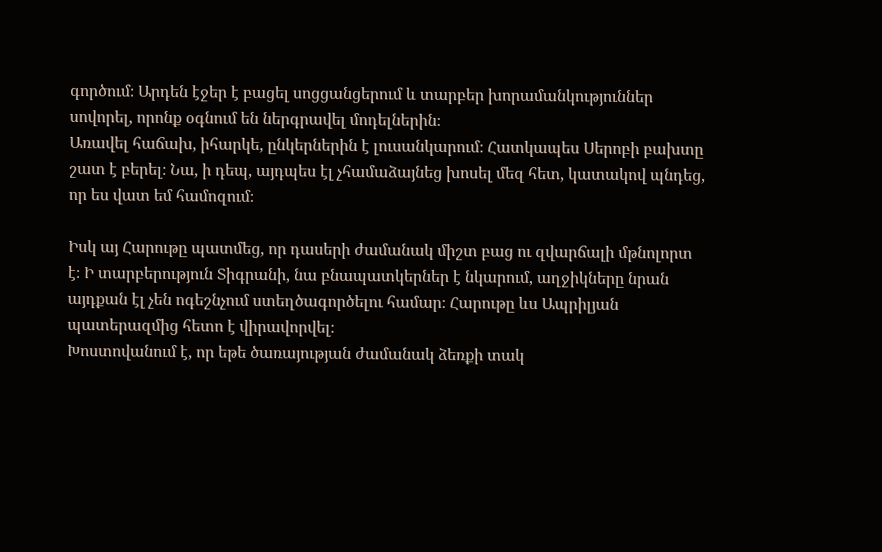գործում։ Արդեն էջեր է բացել սոցցանցերում և տարբեր խորամանկություններ սովորել, որոնք օգնում են ներգրավել մոդելներին։
Առավել հաճախ, իհարկե, ընկերներին է լուսանկարում։ Հատկապես Սերոբի բախտը շատ է բերել։ Նա, ի դեպ, այդպես էլ չհամաձայնեց խոսել մեզ հետ, կատակով պնդեց, որ ես վատ եմ համոզում։

Իսկ այ Հարութը պատմեց, որ դասերի ժամանակ միշտ բաց ու զվարճալի մթնոլորտ է։ Ի տարբերություն Տիգրանի, նա բնապատկերներ է նկարում, աղջիկները նրան այդքան էլ չեն ոգեշնչում ստեղծագործելու համար։ Հարութը ևս Ապրիլյան պատերազմից հետո է վիրավորվել։
Խոստովանում է, որ եթե ծառայության ժամանակ ձեռքի տակ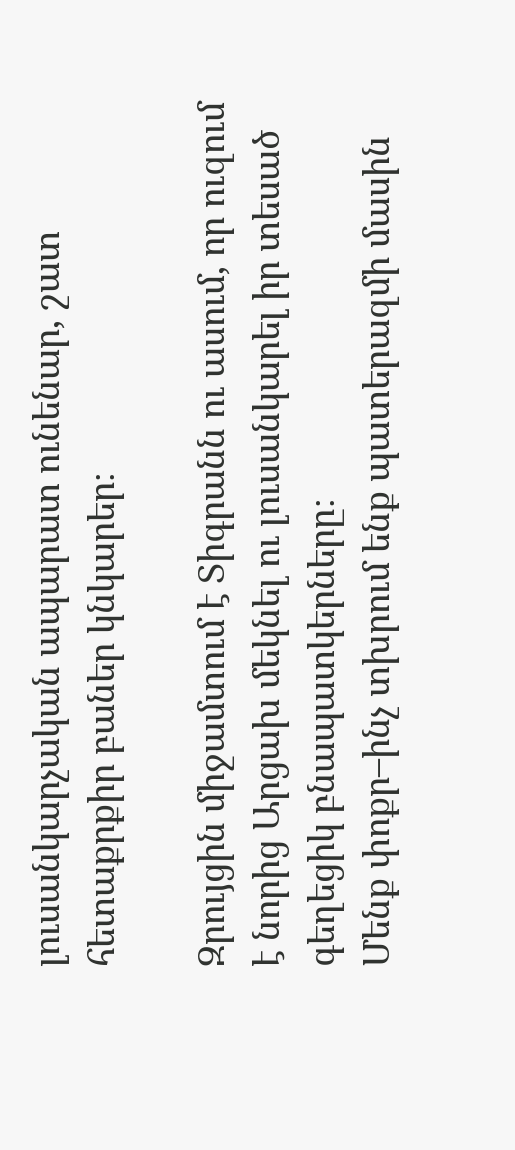լուսանկարչական ապարատ ունենար, շատ հետաքրքիր բաներ կնկարեր։

Զրույցին միջամտում է Տիգրանն ու ասում, որ ուզում է նորից Արցախ մեկնել ու լուսանկարել իր տեսած գեղեցիկ բնապատկերները։
Մենք փոքր–ինչ տխրում ենք պատերազմի մասին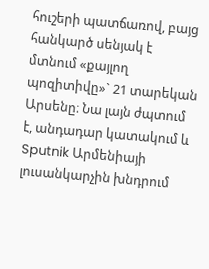հուշերի պատճառով, բայց հանկարծ սենյակ է մտնում «քայլող պոզիտիվը»` 21 տարեկան Արսենը։ Նա լայն ժպտում է, անդադար կատակում և Sputnik Արմենիայի լուսանկարչին խնդրում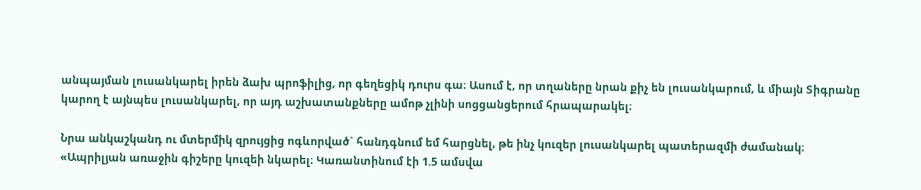անպայման լուսանկարել իրեն ձախ պրոֆիլից, որ գեղեցիկ դուրս գա։ Ասում է, որ տղաները նրան քիչ են լուսանկարում, և միայն Տիգրանը կարող է այնպես լուսանկարել, որ այդ աշխատանքները ամոթ չլինի սոցցանցերում հրապարակել։

Նրա անկաշկանդ ու մտերմիկ զրույցից ոգևորված` հանդգնում եմ հարցնել, թե ինչ կուզեր լուսանկարել պատերազմի ժամանակ։
«Ապրիլյան առաջին գիշերը կուզեի նկարել։ Կառանտինում էի 1.5 ամսվա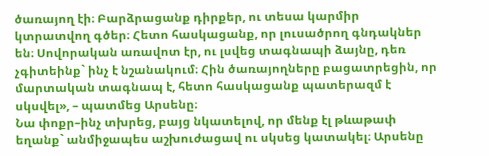ծառայող էի։ Բարձրացանք դիրքեր, ու տեսա կարմիր կտրատվող գծեր։ Հետո հասկացանք, որ լուսածրող գնդակներ են։ Սովորական առավոտ էր, ու լսվեց տագնապի ձայնը, դեռ չգիտեինք` ինչ է նշանակում։ Հին ծառայողները բացատրեցին, որ մարտական տագնապ է, հետո հասկացանք պատերազմ է սկսվել», – պատմեց Արսենը։
Նա փոքր–ինչ տխրեց, բայց նկատելով, որ մենք էլ թևաթափ եղանք` անմիջապես աշխուժացավ ու սկսեց կատակել։ Արսենը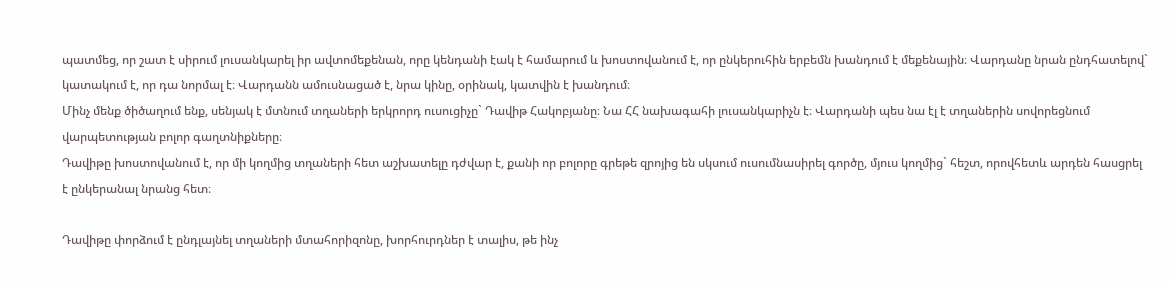պատմեց, որ շատ է սիրում լուսանկարել իր ավտոմեքենան, որը կենդանի էակ է համարում և խոստովանում է, որ ընկերուհին երբեմն խանդում է մեքենային։ Վարդանը նրան ընդհատելով` կատակում է, որ դա նորմալ է։ Վարդանն ամուսնացած է, նրա կինը, օրինակ, կատվին է խանդում։
Մինչ մենք ծիծաղում ենք, սենյակ է մտնում տղաների երկրորդ ուսուցիչը` Դավիթ Հակոբյանը։ Նա ՀՀ նախագահի լուսանկարիչն է։ Վարդանի պես նա էլ է տղաներին սովորեցնում վարպետության բոլոր գաղտնիքները։
Դավիթը խոստովանում է, որ մի կողմից տղաների հետ աշխատելը դժվար է, քանի որ բոլորը գրեթե զրոյից են սկսում ուսումնասիրել գործը, մյուս կողմից` հեշտ, որովհետև արդեն հասցրել է ընկերանալ նրանց հետ։

Դավիթը փորձում է ընդլայնել տղաների մտահորիզոնը, խորհուրդներ է տալիս, թե ինչ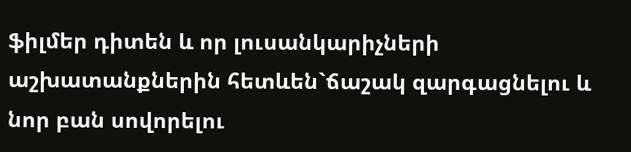ֆիլմեր դիտեն և որ լուսանկարիչների աշխատանքներին հետևեն`ճաշակ զարգացնելու և նոր բան սովորելու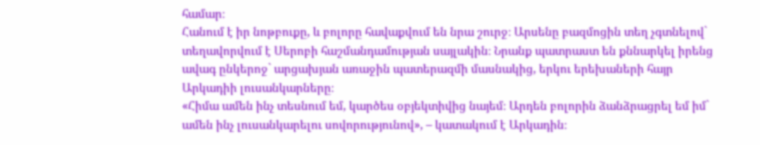համար։
Հանում է իր նոթբուքը, և բոլորը հավաքվում են նրա շուրջ։ Արսենը բազմոցին տեղ չգտնելով` տեղավորվում է Սերոբի հաշմանդամության սայլակին։ Նրանք պատրաստ են քննարկել իրենց ավագ ընկերոջ` արցախյան առաջին պատերազմի մասնակից, երկու երեխաների հայր Արկադիի լուսանկարները։
«Հիմա ամեն ինչ տեսնում եմ, կարծես օբյեկտիվից նայեմ։ Արդեն բոլորին ձանձրացրել եմ իմ` ամեն ինչ լուսանկարելու սովորությունով», – կատակում է Արկադին։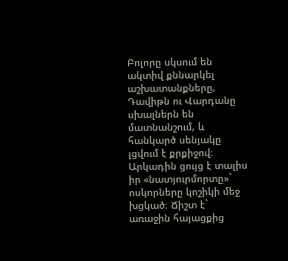Բոլորը սկսում են ակտիվ քննարկել աշխատանքները, Դավիթն ու Վարդանը սխալներն են մատնանշում, և հանկարծ սենյակը լցվում է քրքիջով։ Արկադին ցույց է տալիս իր «նատյուրմորտը»` ոսկորները կոշիկի մեջ խցկած։ Ճիշտ է` առաջին հայացքից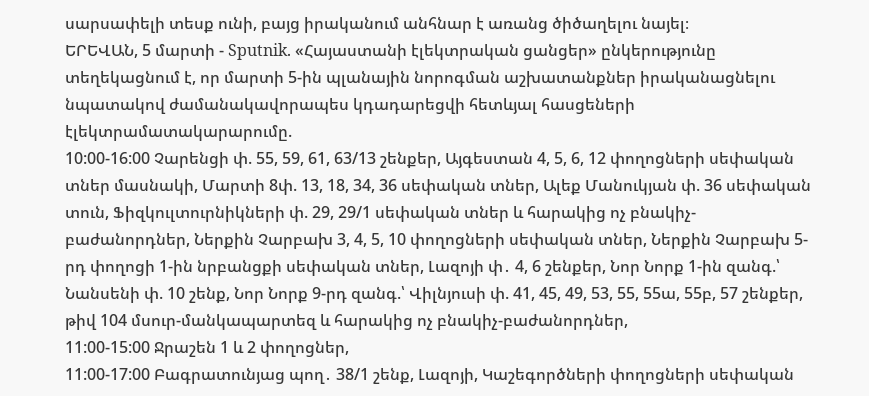սարսափելի տեսք ունի, բայց իրականում անհնար է առանց ծիծաղելու նայել։
ԵՐԵՎԱՆ, 5 մարտի - Sputnik. «Հայաստանի էլեկտրական ցանցեր» ընկերությունը տեղեկացնում է, որ մարտի 5-ին պլանային նորոգման աշխատանքներ իրականացնելու նպատակով ժամանակավորապես կդադարեցվի հետևյալ հասցեների էլեկտրամատակարարումը.
10:00-16:00 Չարենցի փ. 55, 59, 61, 63/13 շենքեր, Այգեստան 4, 5, 6, 12 փողոցների սեփական տներ մասնակի, Մարտի 8փ. 13, 18, 34, 36 սեփական տներ, Ալեք Մանուկյան փ. 36 սեփական տուն, Ֆիզկուլտուրնիկների փ. 29, 29/1 սեփական տներ և հարակից ոչ բնակիչ-բաժանորդներ, Ներքին Չարբախ 3, 4, 5, 10 փողոցների սեփական տներ, Ներքին Չարբախ 5-րդ փողոցի 1-ին նրբանցքի սեփական տներ, Լազոյի փ․ 4, 6 շենքեր, Նոր Նորք 1-ին զանգ.՝ Նանսենի փ. 10 շենք, Նոր Նորք 9-րդ զանգ.՝ Վիլնյուսի փ. 41, 45, 49, 53, 55, 55ա, 55բ, 57 շենքեր, թիվ 104 մսուր-մանկապարտեզ և հարակից ոչ բնակիչ-բաժանորդներ,
11:00-15:00 Ջրաշեն 1 և 2 փողոցներ,
11:00-17:00 Բագրատունյաց պող․ 38/1 շենք, Լազոյի, Կաշեգործների փողոցների սեփական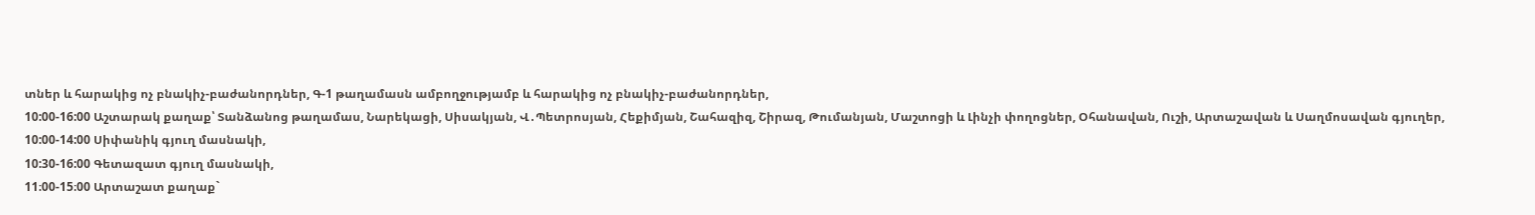տներ և հարակից ոչ բնակիչ-բաժանորդներ, Գ-1 թաղամասն ամբողջությամբ և հարակից ոչ բնակիչ-բաժանորդներ,
10:00-16:00 Աշտարակ քաղաք՝ Տանձանոց թաղամաս, Նարեկացի, Սիսակյան, Վ․Պետրոսյան, Հեքիմյան, Շահազիզ, Շիրազ, Թումանյան, Մաշտոցի և Լինչի փողոցներ, Օհանավան, Ուշի, Արտաշավան և Սաղմոսավան գյուղեր,
10:00-14:00 Սիփանիկ գյուղ մասնակի,
10:30-16:00 Գետազատ գյուղ մասնակի,
11։00-15։00 Արտաշատ քաղաք`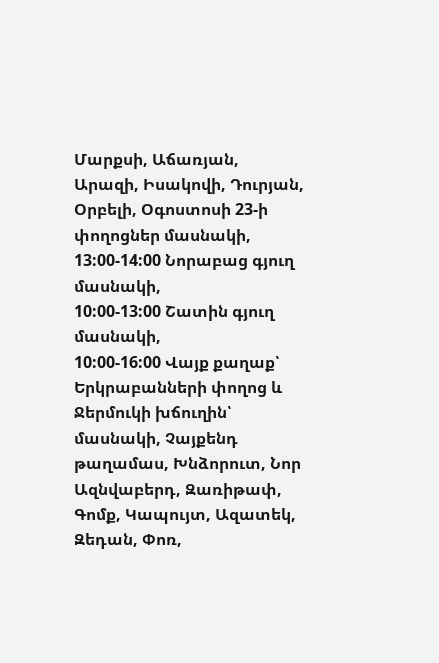Մարքսի, Աճառյան, Արազի, Իսակովի, Դուրյան, Օրբելի, Օգոստոսի 23-ի փողոցներ մասնակի,
13:00-14:00 Նորաբաց գյուղ մասնակի,
10:00-13:00 Շատին գյուղ մասնակի,
10:00-16:00 Վայք քաղաք՝ Երկրաբանների փողոց և Ջերմուկի խճուղին՝ մասնակի, Չայքենդ թաղամաս, Խնձորուտ, Նոր Ազնվաբերդ, Զառիթափ, Գոմք, Կապույտ, Ազատեկ, Զեդան, Փոռ,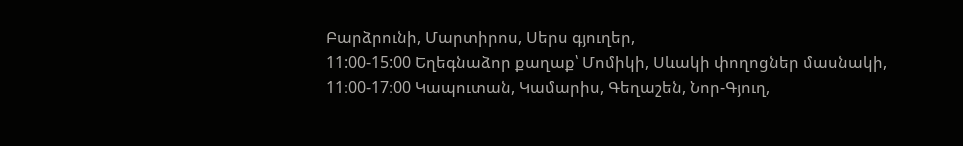Բարձրունի, Մարտիրոս, Սերս գյուղեր,
11:00-15:00 Եղեգնաձոր քաղաք՝ Մոմիկի, Սևակի փողոցներ մասնակի,
11։00-17։00 Կապուտան, Կամարիս, Գեղաշեն, Նոր-Գյուղ,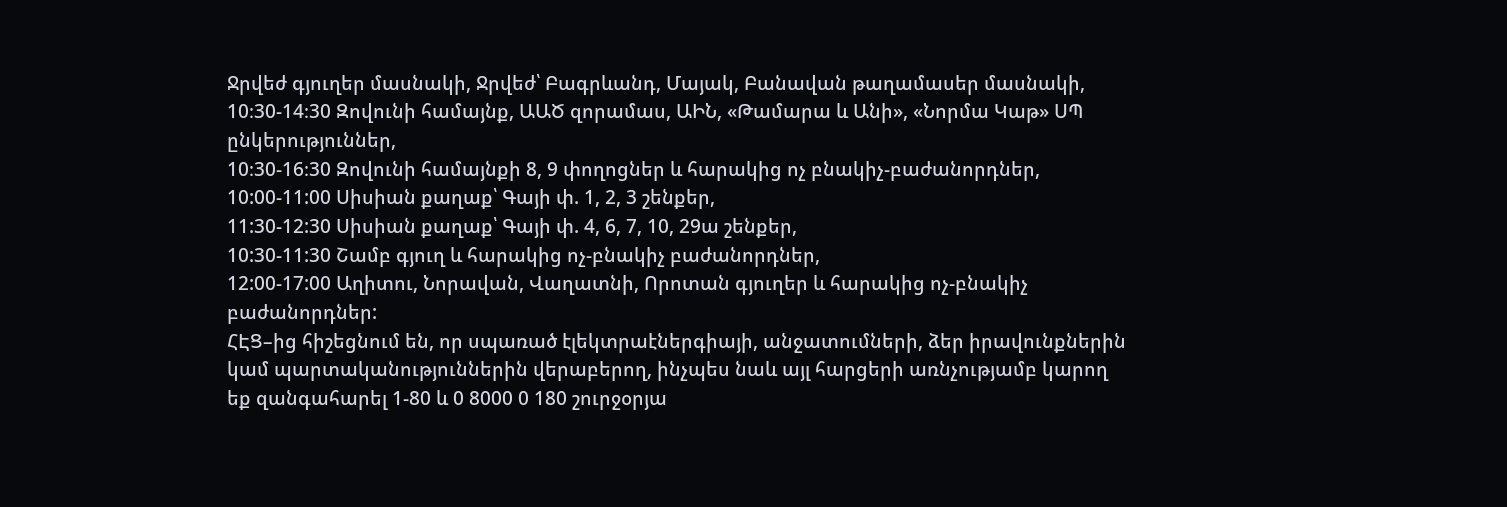Ջրվեժ գյուղեր մասնակի, Ջրվեժ՝ Բագրևանդ, Մայակ, Բանավան թաղամասեր մասնակի,
10։30-14։30 Զովունի համայնք, ԱԱԾ զորամաս, ԱԻՆ, «Թամարա և Անի», «Նորմա Կաթ» ՍՊ ընկերություններ,
10։30-16։30 Զովունի համայնքի 8, 9 փողոցներ և հարակից ոչ բնակիչ-բաժանորդներ,
10:00-11:00 Սիսիան քաղաք՝ Գայի փ. 1, 2, 3 շենքեր,
11:30-12:30 Սիսիան քաղաք՝ Գայի փ. 4, 6, 7, 10, 29ա շենքեր,
10:30-11:30 Շամբ գյուղ և հարակից ոչ-բնակիչ բաժանորդներ,
12:00-17:00 Աղիտու, Նորավան, Վաղատնի, Որոտան գյուղեր և հարակից ոչ-բնակիչ բաժանորդներ:
ՀԷՑ–ից հիշեցնում են, որ սպառած էլեկտրաէներգիայի, անջատումների, ձեր իրավունքներին կամ պարտականություններին վերաբերող, ինչպես նաև այլ հարցերի առնչությամբ կարող եք զանգահարել 1-80 և 0 8000 0 180 շուրջօրյա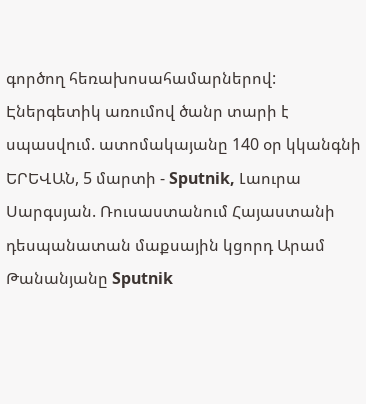գործող հեռախոսահամարներով:
Էներգետիկ առումով ծանր տարի է սպասվում. ատոմակայանը 140 օր կկանգնի
ԵՐԵՎԱՆ, 5 մարտի - Sputnik, Լաուրա Սարգսյան. Ռուսաստանում Հայաստանի դեսպանատան մաքսային կցորդ Արամ Թանանյանը Sputnik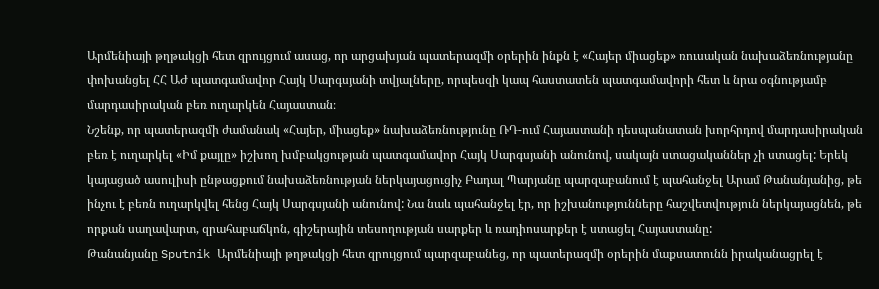Արմենիայի թղթակցի հետ զրույցում ասաց, որ արցախյան պատերազմի օրերին ինքն է «Հայեր միացեք» ռուսական նախաձեռնությանը փոխանցել ՀՀ ԱԺ պատգամավոր Հայկ Սարգսյանի տվյալները, որպեսզի կապ հաստատեն պատգամավորի հետ և նրա օգնությամբ մարդասիրական բեռ ուղարկեն Հայաստան։
Նշենք, որ պատերազմի ժամանակ «Հայեր, միացեք» նախաձեռնությունը ՌԴ-ում Հայաստանի դեսպանատան խորհրդով մարդասիրական բեռ է ուղարկել «Իմ քայլը» իշխող խմբակցության պատգամավոր Հայկ Սարգսյանի անունով, սակայն ստացականներ չի ստացել: Երեկ կայացած ասուլիսի ընթացքում նախաձեռնության ներկայացուցիչ Բադալ Պարյանը պարզաբանում է պահանջել Արամ Թանանյանից, թե ինչու է բեռն ուղարկվել հենց Հայկ Սարգսյանի անունով: Նա նաև պահանջել էր, որ իշխանությունները հաշվետվություն ներկայացնեն, թե որքան սաղավարտ, զրահաբաճկոն, գիշերային տեսողության սարքեր և ռադիոսարքեր է ստացել Հայաստանը:
Թանանյանը Sputnik Արմենիայի թղթակցի հետ զրույցում պարզաբանեց, որ պատերազմի օրերին մաքսատունն իրականացրել է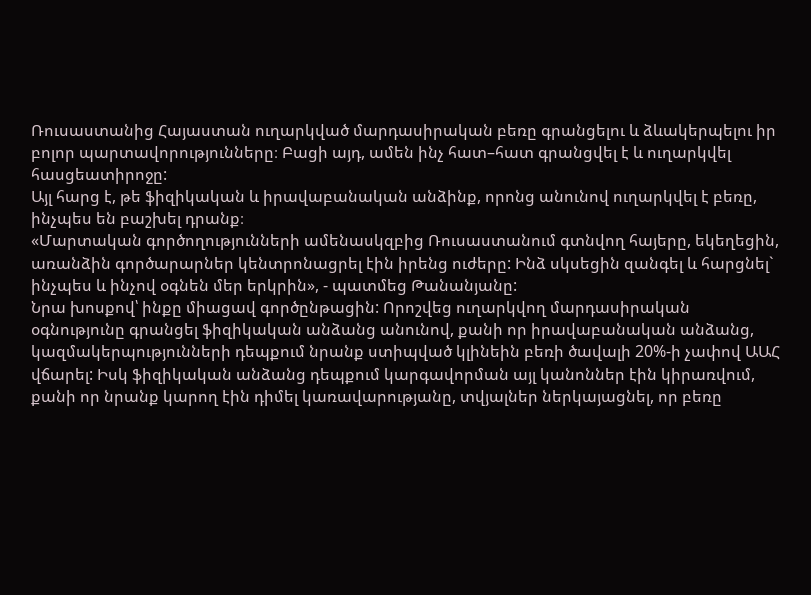Ռուսաստանից Հայաստան ուղարկված մարդասիրական բեռը գրանցելու և ձևակերպելու իր բոլոր պարտավորությունները։ Բացի այդ, ամեն ինչ հատ–հատ գրանցվել է և ուղարկվել հասցեատիրոջը:
Այլ հարց է, թե ֆիզիկական և իրավաբանական անձինք, որոնց անունով ուղարկվել է բեռը, ինչպես են բաշխել դրանք։
«Մարտական գործողությունների ամենասկզբից Ռուսաստանում գտնվող հայերը, եկեղեցին, առանձին գործարարներ կենտրոնացրել էին իրենց ուժերը: Ինձ սկսեցին զանգել և հարցնել` ինչպես և ինչով օգնեն մեր երկրին», - պատմեց Թանանյանը:
Նրա խոսքով՝ ինքը միացավ գործընթացին: Որոշվեց ուղարկվող մարդասիրական օգնությունը գրանցել ֆիզիկական անձանց անունով, քանի որ իրավաբանական անձանց, կազմակերպությունների դեպքում նրանք ստիպված կլինեին բեռի ծավալի 20%-ի չափով ԱԱՀ վճարել: Իսկ ֆիզիկական անձանց դեպքում կարգավորման այլ կանոններ էին կիրառվում, քանի որ նրանք կարող էին դիմել կառավարությանը, տվյալներ ներկայացնել, որ բեռը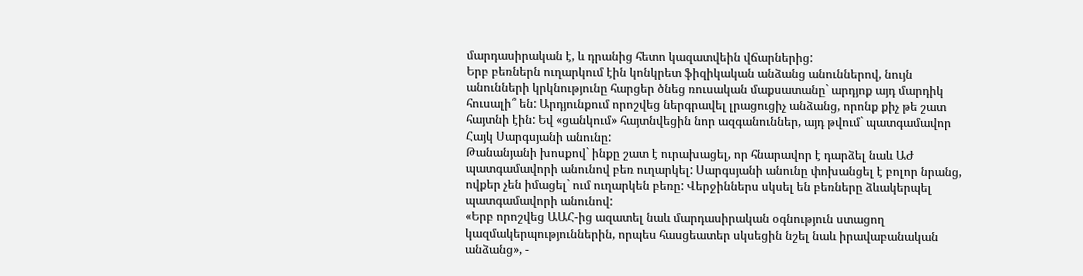մարդասիրական է, և դրանից հետո կազատվեին վճարներից:
Երբ բեռներն ուղարկում էին կոնկրետ ֆիզիկական անձանց անուններով, նույն անունների կրկնությունը հարցեր ծնեց ռուսական մաքսատանը` արդյոք այդ մարդիկ հուսալի՞ են: Արդյունքում որոշվեց ներգրավել լրացուցիչ անձանց, որոնք քիչ թե շատ հայտնի էին: Եվ «ցանկում» հայտնվեցին նոր ազգանուններ, այդ թվում` պատգամավոր Հայկ Սարգսյանի անունը:
Թանանյանի խոսքով` ինքը շատ է ուրախացել, որ հնարավոր է դարձել նաև ԱԺ պատգամավորի անունով բեռ ուղարկել: Սարգսյանի անունը փոխանցել է բոլոր նրանց, ովքեր չեն իմացել` ում ուղարկեն բեռը: Վերջիններս սկսել են բեռները ձևակերպել պատգամավորի անունով:
«Երբ որոշվեց ԱԱՀ-ից ազատել նաև մարդասիրական օգնություն ստացող կազմակերպություններին, որպես հասցեատեր սկսեցին նշել նաև իրավաբանական անձանց», -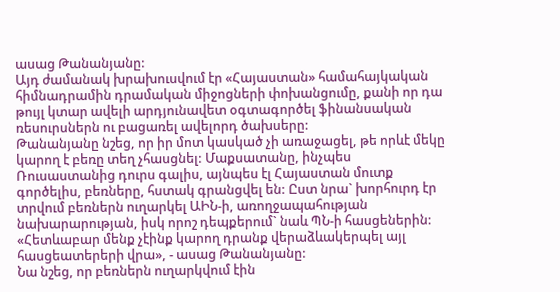ասաց Թանանյանը:
Այդ ժամանակ խրախուսվում էր «Հայաստան» համահայկական հիմնադրամին դրամական միջոցների փոխանցումը, քանի որ դա թույլ կտար ավելի արդյունավետ օգտագործել ֆինանսական ռեսուրսներն ու բացառել ավելորդ ծախսերը:
Թանանյանը նշեց, որ իր մոտ կասկած չի առաջացել, թե որևէ մեկը կարող է բեռը տեղ չհասցնել: Մաքսատանը, ինչպես Ռուսաստանից դուրս գալիս, այնպես էլ Հայաստան մուտք գործելիս, բեռները, հստակ գրանցվել են: Ըստ նրա` խորհուրդ էր տրվում բեռներն ուղարկել ԱԻՆ-ի, առողջապահության նախարարության, իսկ որոշ դեպքերում` նաև ՊՆ-ի հասցեներին:
«Հետևաբար մենք չէինք կարող դրանք վերաձևակերպել այլ հասցեատերերի վրա», - ասաց Թանանյանը:
Նա նշեց, որ բեռներն ուղարկվում էին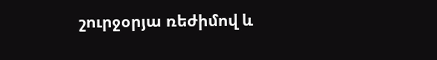շուրջօրյա ռեժիմով և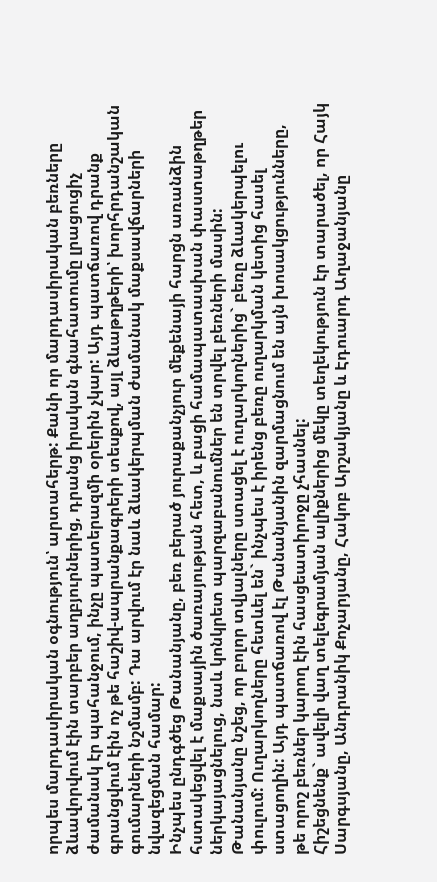որպես մարդասիրական օգնություն՝ արտահերթ: Քանի որ մարդասիրական բեռները ձևավորվում էին տարբեր աղբյուրներից, դրանց իրական գնահատումը լրացուցիչ ժամանակ էր պահանջում, ինչը պատերազմի օրերին չկար: Այդ պատճառով դրանք գրանցվում էին ոչ թե հաշիվ-ապրանքագրերի տեսքով, այլ ձևաթղթերի՝ խորհրդանշական գումարների նշմամբ: Դա արվում էր նաև ձևակերպման ժամանակ մաքսավճարների նվազեցման համար:
Ինչպես ընդգծեց Թանանյանը, բեռ բերած յուրաքանչյուր մեքենայի հարցն առանձին հստակեցվել է մաքսային ծառայության հետ, և բացի համապատասխան փաստաթղթեր ներկայացնելուց, նաև կոնկրետ պարզաբանումներ են տրվել բեռների մասին:
Թանանյանը նշեց, որ բոլոր տվյալները ստացել է ուղարկողներից` բեռը ձևակերպելու փուլում: Ուղարկողները հետևել են` ինչպես է իրենց բեռը ուղարկման կետից հասել ստացողին: Այդ պատճառով էլ Թանանյանին զարմացնում են այն խոսակցությունները, թե որոշ բեռներ կարող էին հասցեատիրոջը չհասնել:
Հիշեցնենք` ավելի վաղ տելեգրամյան ալիքներից մեկը տեղեկություն էր տարածել, որ Հայկ Սարգսյանը, Անդրանիկ Քոչարյանը, Հակոբ Արշակյանը և Էդուարդ Աղաջանյանը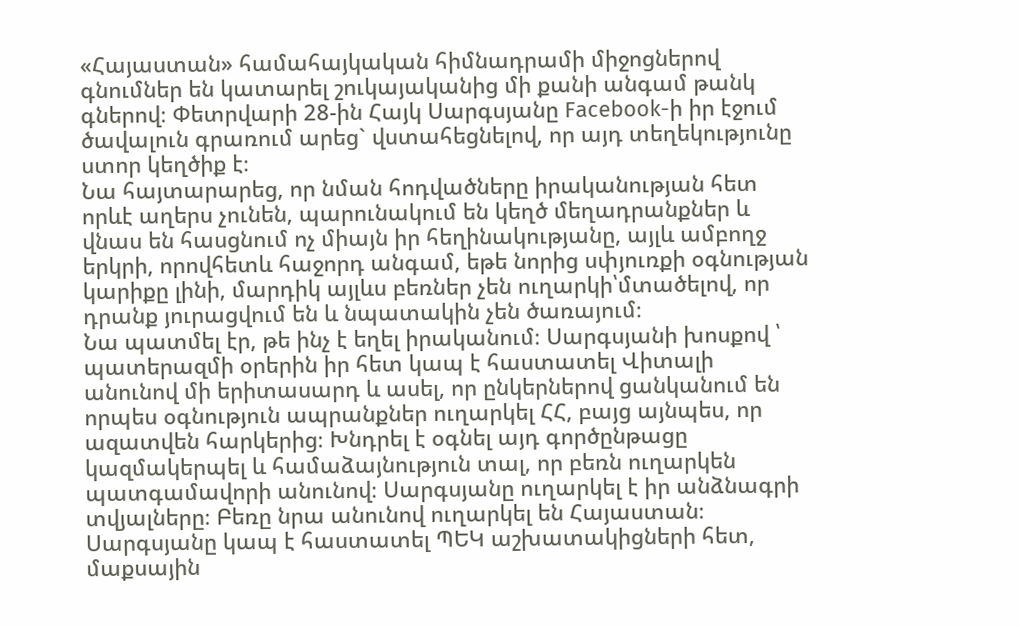«Հայաստան» համահայկական հիմնադրամի միջոցներով գնումներ են կատարել շուկայականից մի քանի անգամ թանկ գներով։ Փետրվարի 28-ին Հայկ Սարգսյանը Facebook-ի իր էջում ծավալուն գրառում արեց` վստահեցնելով, որ այդ տեղեկությունը ստոր կեղծիք է։
Նա հայտարարեց, որ նման հոդվածները իրականության հետ որևէ աղերս չունեն, պարունակում են կեղծ մեղադրանքներ և վնաս են հասցնում ոչ միայն իր հեղինակությանը, այլև ամբողջ երկրի, որովհետև հաջորդ անգամ, եթե նորից սփյուռքի օգնության կարիքը լինի, մարդիկ այլևս բեռներ չեն ուղարկի՝մտածելով, որ դրանք յուրացվում են և նպատակին չեն ծառայում։
Նա պատմել էր, թե ինչ է եղել իրականում։ Սարգսյանի խոսքով ՝ պատերազմի օրերին իր հետ կապ է հաստատել Վիտալի անունով մի երիտասարդ և ասել, որ ընկերներով ցանկանում են որպես օգնություն ապրանքներ ուղարկել ՀՀ, բայց այնպես, որ ազատվեն հարկերից։ Խնդրել է օգնել այդ գործընթացը կազմակերպել և համաձայնություն տալ, որ բեռն ուղարկեն պատգամավորի անունով։ Սարգսյանը ուղարկել է իր անձնագրի տվյալները։ Բեռը նրա անունով ուղարկել են Հայաստան։ Սարգսյանը կապ է հաստատել ՊԵԿ աշխատակիցների հետ, մաքսային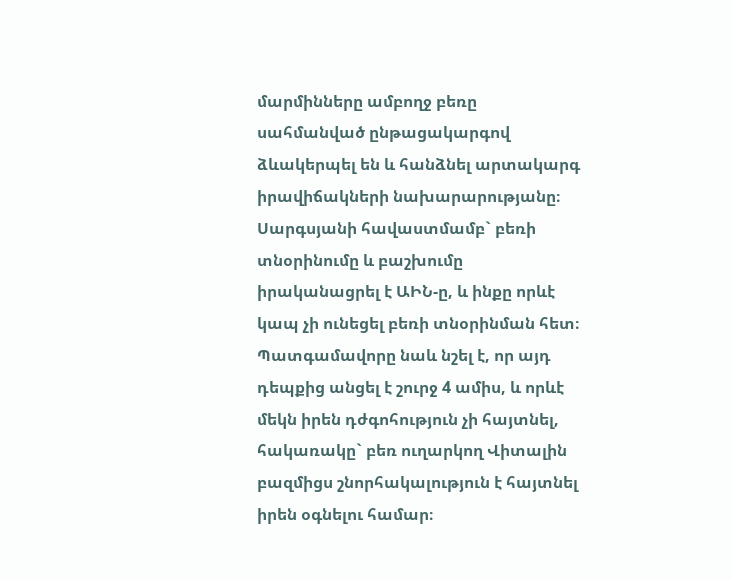մարմինները ամբողջ բեռը սահմանված ընթացակարգով ձևակերպել են և հանձնել արտակարգ իրավիճակների նախարարությանը։ Սարգսյանի հավաստմամբ` բեռի տնօրինումը և բաշխումը իրականացրել է ԱԻՆ-ը, և ինքը որևէ կապ չի ունեցել բեռի տնօրինման հետ։
Պատգամավորը նաև նշել է, որ այդ դեպքից անցել է շուրջ 4 ամիս, և որևէ մեկն իրեն դժգոհություն չի հայտնել, հակառակը` բեռ ուղարկող Վիտալին բազմիցս շնորհակալություն է հայտնել իրեն օգնելու համար։